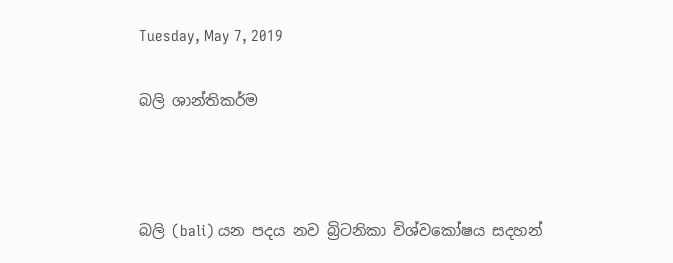Tuesday, May 7, 2019

බලි ශාන්තිකර්ම



බලි (bali) යන පදය නව බ්‍රිටනිකා විශ්වකෝෂය සදහන්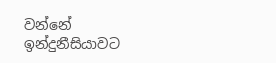වන්නේ ඉන්දුනීසියාවට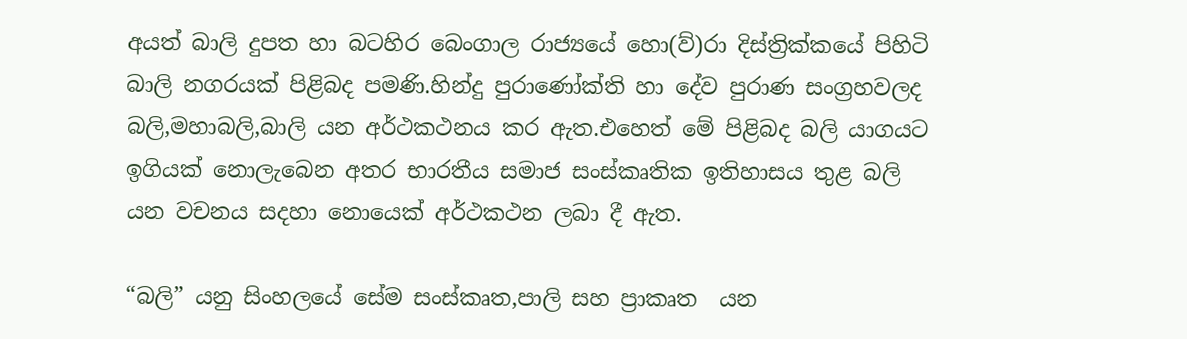අයත් බාලි දුපත හා බටහිර බෙංගාල රාජ්‍යයේ හො(ව්)රා දිස්ත්‍රික්කයේ පිහිටි බාලි නගරයක් පිළිබද පමණි.හින්දු පුරාණෝක්ති හා දේව පුරාණ සංග්‍රහවලද බලි,මහාබලි,බාලි යන අර්ථකථනය කර ඇත.එහෙත් මේ පිළිබද බලි යාගයට ඉගියක් නොලැබෙන අතර භාරතීය සමාජ සංස්කෘතික ඉතිහාසය තුළ බලි යන වචනය සදහා නොයෙක් අර්ථකථන ලබා දී ඇත.

“බලි” යනු සිංහලයේ සේම සංස්කෘත,පාලි සහ ප්‍රාකෘත  යන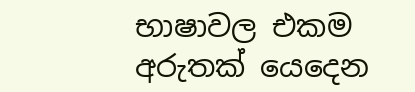භාෂාවල එකම අරුතක් යෙදෙන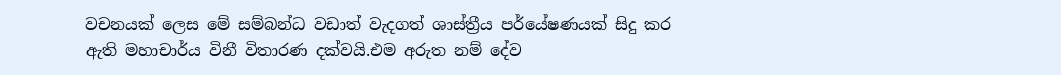වචනයක් ලෙස මේ සම්බන්ධ වඩාත් වැදගත් ශාස්ත්‍රීය පර්යේෂණයක් සිදු කර ඇති මහාචාර්ය විනී විතාරණ දක්වයි.එම අරුත නම් දේව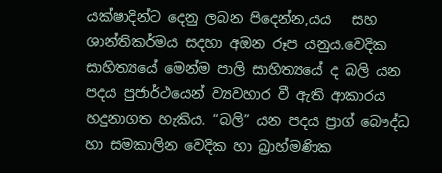යක්ෂාදින්ට දෙනු ලබන පිදෙන්න,යය   සහ ශාන්තිකර්මය සදහා අඔන රූප යනුය.වෙදික සාහිත්‍යයේ මෙන්ම පාලි සාහිත්‍යයේ ද බලි යන පදය පුජාර්ථයෙන් ව්‍යවහාර වී ඇති ආකාරය හදුනාගත හැකිය. “බලි” යන පදය ප්‍රාග් බෞද්ධ හා සමකාලින වෙදික හා බ්‍රාහ්මණික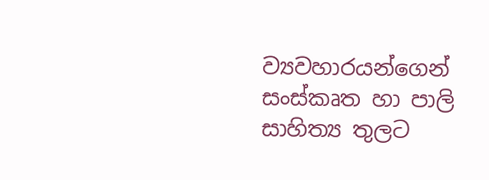ව්‍යවහාරයන්ගෙන් සංස්කෘත හා පාලි සාහිත්‍ය තුලට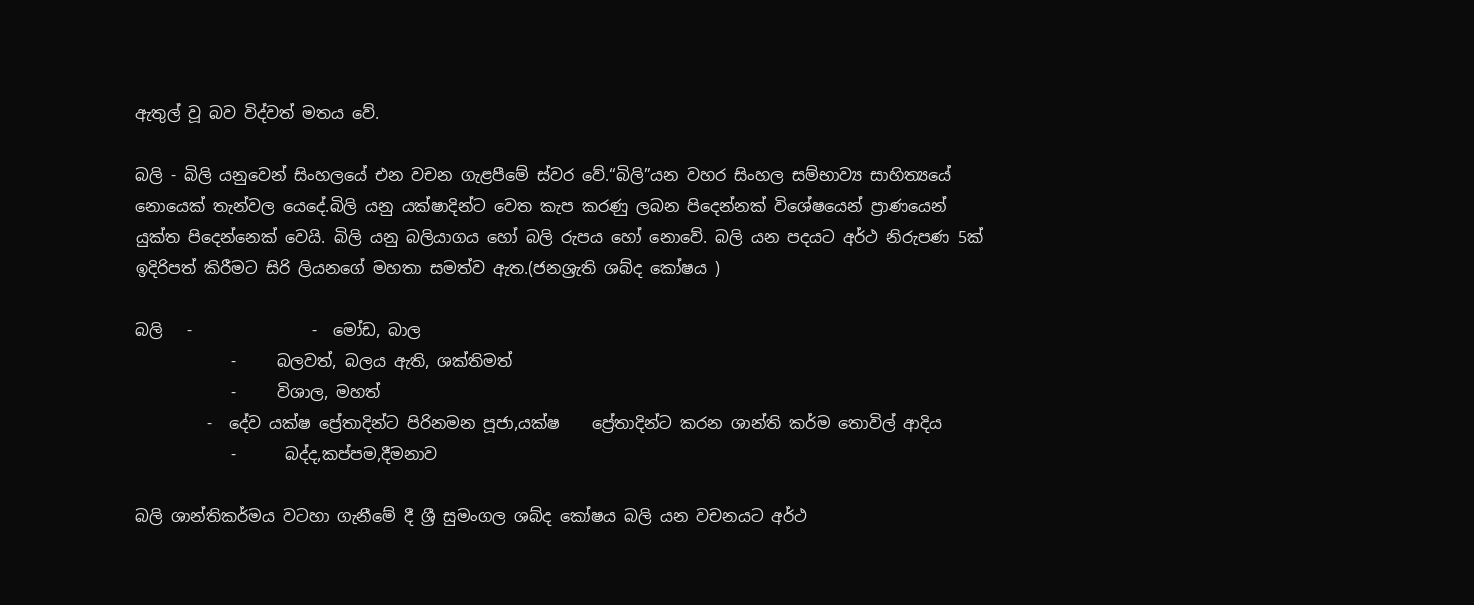ඇතුල් වූ බව විද්වත් මතය වේ.

බලි - බිලි යනුවෙන් සිංහලයේ එන වචන ගැළපීමේ ස්වර වේ.“බිලි”යන වහර සිංහල සම්භාව්‍ය සාහිත්‍යයේ නොයෙක් තැන්වල යෙදේ.බිලි යනු යක්ෂාදින්ට වෙත කැප කරණු ලබන පිදෙන්නක් විශේෂයෙන් ප්‍රාණයෙන් යුක්ත පිදෙන්නෙක් වෙයි. බිලි යනු බලියාගය හෝ බලි රුපය හෝ නොවේ. බලි යන පදයට අර්ථ නිරුපණ 5ක් ඉදිරිපත් කිරීමට සිරි ලියනගේ මහතා සමත්ව ඇත.(ජනශ්‍රැති ශබ්ද කෝෂය )

බලි   -               -  මෝඩ, බාල
            -     බලවත්, බලය ඇති, ශක්තිමත්
            -     විශාල, මහත්
         -  දේව යක්ෂ ප්‍රේතාදින්ට පිරිනමන පූජා,යක්ෂ    ප්‍රේතාදින්ට කරන ශාන්ති කර්ම තොවිල් ආදිය
            -      බද්ද,කප්පම,දීමනාව

බලි ශාන්තිකර්මය වටහා ගැනීමේ දී ශ්‍රී සුමංගල ශබ්ද කෝෂය බලි යන වචනයට අර්ථ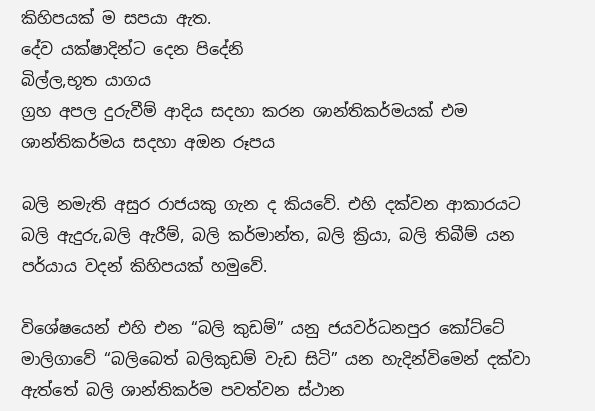කිහිපයක් ම සපයා ඇත.
දේව යක්ෂාදින්ට දෙන පිදේනි
බිල්ල,භූත යාගය
ග්‍රහ අපල දුරුවීම් ආදිය සදහා කරන ශාන්තිකර්මයක් එම ශාන්තිකර්මය සදහා අඔන රූපය

බලි නමැති අසුර රාජයකු ගැන ද කියවේ. එහි දක්වන ආකාරයට
බලි ඇදුරු,බලි ඇරීම්, බලි කර්මාන්ත, බලි ක්‍රියා, බලි තිබීම් යන පර්යාය වදන් කිහිපයක් හමුවේ.

විශේෂයෙන් එහි එන “බලි කුඩම්” යනු ජයවර්ධනපුර කෝට්ටේ මාලිගාවේ “බලිබෙත් බලිකුඩම් වැඩ සිටි” යන හැදින්විමෙන් දක්වා ඇත්තේ බලි ශාන්තිකර්ම පවත්වන ස්ථාන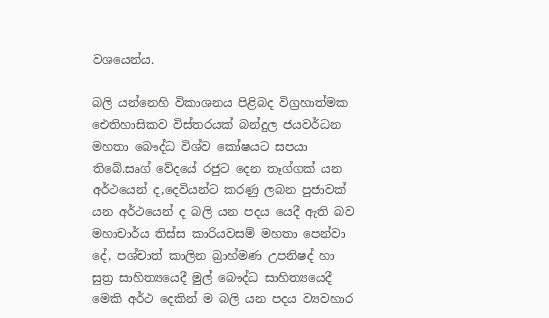වශයෙන්ය.

බලි යන්නෙහි විකාශනය පිළිබද විග්‍රහාත්මක ඓතිහාසිකව විස්තරයක් බන්දුල ජයවර්ධන මහතා බෞද්ධ විශ්ව කෝෂයට සපයා තිබේ.සෘග් වේදයේ රජුට දෙන තෑග්ගක් යන අර්ථයෙන් ද,දෙවියන්ට කරණු ලබන පුජාවක් යන අර්ථයෙන් ද බලි යන පදය යෙදී ඇති බව මහාචාර්ය තිස්ස කාරියවසම් මහතා පෙන්වා දේ, පශ්චාත් කාලින බ්‍රාහ්මණ උපනිෂද් හා සුත්‍ර සාහිත්‍යයෙදී මුල් බෞද්ධ සාහිත්‍යයෙදී මෙකි අර්ථ දෙකින් ම බලි යන පදය ව්‍යවහාර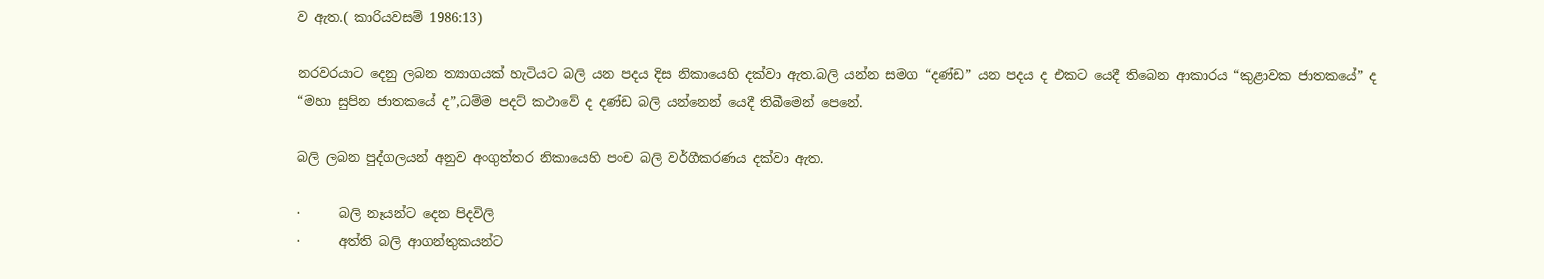ව ඇත.( කාරියවසම් 1986:13)

නරවරයාට දෙනු ලබන ත්‍යාගයක් හැටියට බලි යන පදය දිස නිකායෙහි දක්වා ඇත.බලි යන්න සමග “දණ්ඩ” යන පදය ද එකට යෙදී තිබෙන ආකාරය “කුළාවක ජාතකයේ” ද “මහා සුපින ජාතකයේ ද”,ධම්ම පදට් කථාවේ ද දණ්ඩ බලි යන්නෙන් යෙදී තිබීමෙන් පෙනේ.

බලි ලබන පුද්ගලයන් අනුව අංගුත්තර නිකායෙහි පංච බලි වර්ගීකරණය දක්වා ඇත.

·      බලි නෑයන්ට දෙන පිදවිලි
·      අත්ති බලි ආගන්තුකයන්ට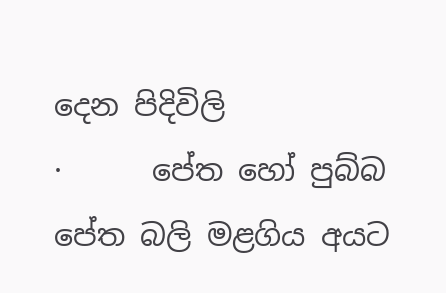දෙන පිදිවිලි
·      පේත හෝ පුබ්බ පේත බලි මළගිය අයට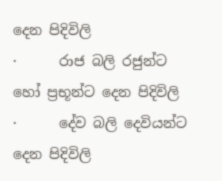දෙන පිදිවිලි
·      රාජ බලි රජුන්ට හෝ ප්‍රභූන්ට දෙන පිදිවිලි
·      දේව බලි දෙවියන්ට දෙන පිදිවිලි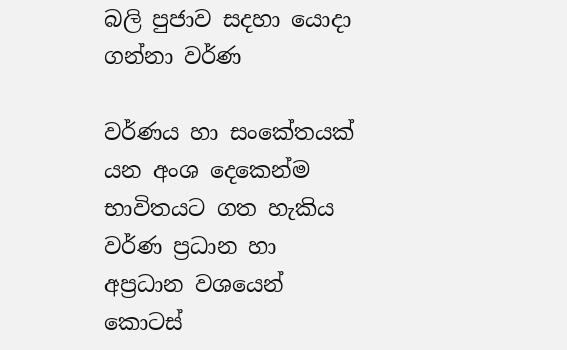බලි පුජාව සදහා යොදා ගන්නා වර්ණ

වර්ණය හා සංකේතයක් යන අංශ දෙකෙන්ම භාවිතයට ගත හැකිය වර්ණ ප්‍රධාන හා අප්‍රධාන වශයෙන් කොටස්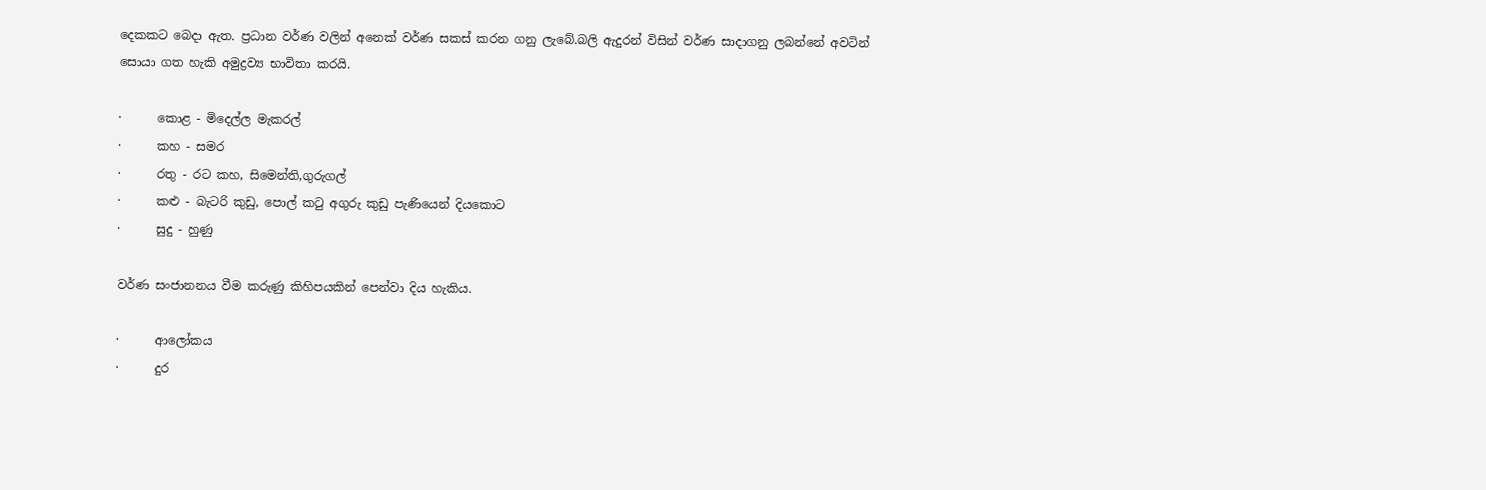දෙකකට බෙදා ඇත. ප්‍රධාන වර්ණ වලින් අනෙක් වර්ණ සකස් කරන ගනු ලැබේ.බලි ඇදුරන් විසින් වර්ණ සාදාගනු ලබන්නේ අවටින් සොයා ගත හැකි අමුද්‍රව්‍ය භාවිතා කරයි.

·      කොළ - මිදෙල්ල මැකරල්
·      කහ - සමර
·      රතු - රට කහ, සිමෙන්ති,ගුරුගල්
·      කළු - බැටරි කුඩු, පොල් කටු අගුරු කුඩු පැණියෙන් දියකොට
·      සුදු - හුණු

වර්ණ සංජානනය වීම කරුණු කිහිපයකින් පෙන්වා දිය හැකිය.

·      ආලෝකය
·      දුර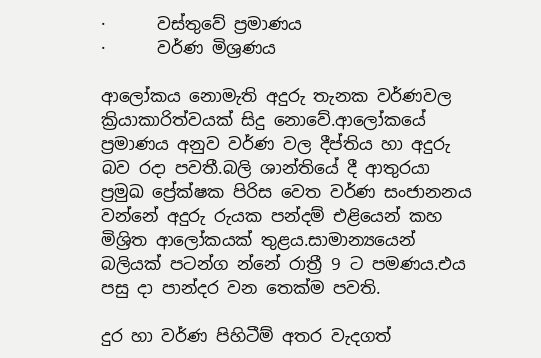·      වස්තුවේ ප්‍රමාණය
·      වර්ණ මිශ්‍රණය

ආලෝකය නොමැති අදුරු තැනක වර්ණවල ක්‍රියාකාරිත්වයක් සිදු නොවේ.ආලෝකයේ ප්‍රමාණය අනුව වර්ණ වල දීප්තිය හා අදුරු බව රදා පවතී.බලි ශාන්තියේ දී ආතුරයා ප්‍රමුඛ ප්‍රේක්ෂක පිරිස වෙත වර්ණ සංජානනය වන්නේ අදුරු රුයක පන්දම් එළියෙන් කහ මිශ්‍රිත ආලෝකයක් තුළය.සාමාන්‍යයෙන් බලියක් පටන්ග න්නේ රාත්‍රී 9 ට පමණය.එය පසු දා පාන්දර වන තෙක්ම පවති.

දුර හා වර්ණ පිහිටීම් අතර වැදගත්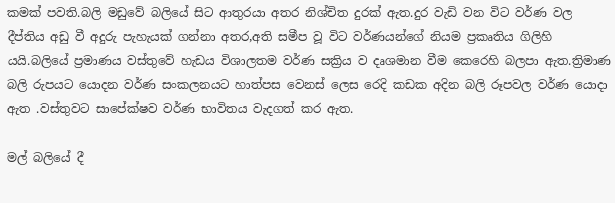කමක් පවති.බලි මඩුවේ බලියේ සිට ආතුරයා අතර නිශ්චිත දුරක් ඇත.දුර වැඩි වන විට වර්ණ වල දීප්තිය අඩු වී අදුරු පැහැයක් ගන්නා අතර,අති සමීප වූ විට වර්ණයන්ගේ නියම ප්‍රකෘතිය ගිලිහි යයි.බලියේ ප්‍රමාණය වස්තුවේ හැඩය විශාලතම වර්ණ සක්‍රිය ව දෘශමාන වීම කෙරෙහි බලපා ඇත.ත්‍රිමාණ බලි රුපයට යොදන වර්ණ සංකලනයට හාත්පස වෙනස් ලෙස රෙදි කඩක අදින බලි රූපවල වර්ණ යොදා ඇත .වස්තුවට සාපේක්ෂව වර්ණ භාවිතය වැදගත් කර ඇත.

මල් බලියේ දී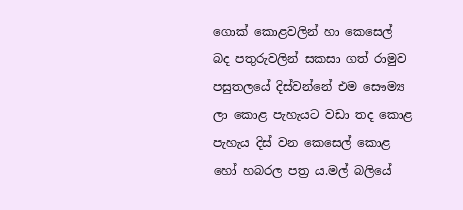ගොක් කොළවලින් හා කෙසෙල් බද පතුරුවලින් සකසා ගත් රාමුව පසුතලයේ දිස්වන්නේ එම සෞම්‍ය ලා කොළ පැහැයට වඩා තද කොළ පැහැය දිස් වන කෙසෙල් කොළ හෝ හබරල පත්‍ර ය.මල් බලියේ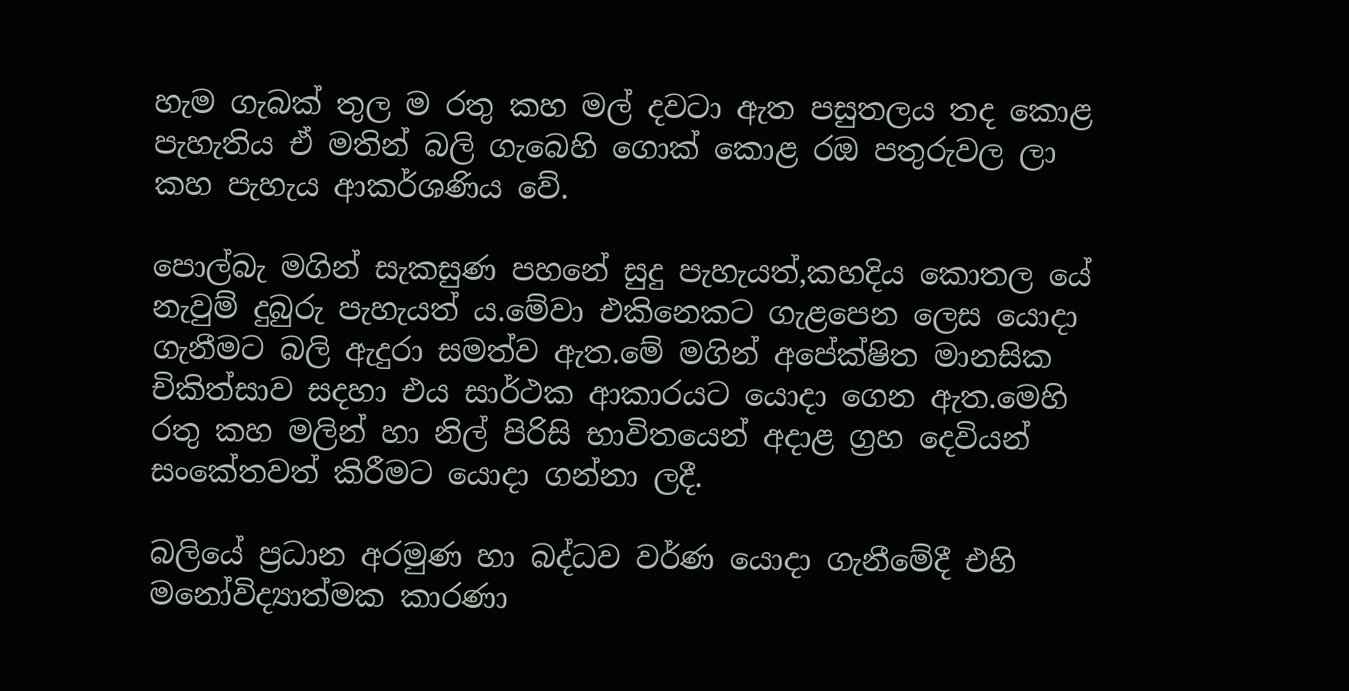හැම ගැබක් තුල ම රතු කහ මල් දවටා ඇත පසුතලය තද කොළ පැහැතිය ඒ මතින් බලි ගැබෙහි ගොක් කොළ රඔ පතුරුවල ලා කහ පැහැය ආකර්ශණිය වේ.

පොල්බැ මගින් සැකසුණ පහනේ සුදු පැහැයත්,කහදිය කොතල යේ නැවුම් දුබුරු පැහැයත් ය.මේවා එකිනෙකට ගැළපෙන ලෙස යොදා ගැනීමට බලි ඇදුරා සමත්ව ඇත.මේ මගින් අපේක්ෂිත මානසික චිකිත්සාව සදහා එය සාර්ථක ආකාරයට යොදා ගෙන ඇත.මෙහි රතු කහ මලින් හා නිල් පිරිසි භාවිතයෙන් අදාළ ග්‍රහ දෙවියන් සංකේතවත් කිරීමට යොදා ගන්නා ලදී.

බලියේ ප්‍රධාන අරමුණ හා බද්ධව වර්ණ යොදා ගැනීමේදී එහි මනෝවිද්‍යාත්මක කාරණා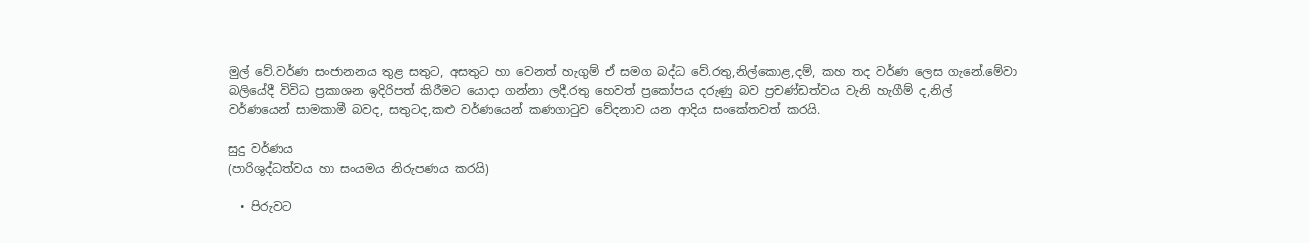මුල් වේ.වර්ණ සංජානනය තුළ සතුට, අසතුට හා වෙනත් හැගුම් ඒ සමග බද්ධ වේ.රතු,නිල්කොළ,දම්, කහ තද වර්ණ ලෙස ගැනේ.මේවා බලියේදී විවිධ ප්‍රකාශන ඉදිරිපත් කිරීමට යොදා ගන්නා ලදී.රතු හෙවත් ප්‍රකෝපය දරුණු බව ප්‍රචණ්ඩත්වය වැනි හැගීම් ද,නිල් වර්ණයෙන් සාමකාමී බවද, සතුටද,කළු වර්ණයෙන් කණගාටුව වේදනාව යන ආදිය සංකේතවත් කරයි.

සුදු වර්ණය
(පාරිශුද්ධත්වය හා සංයමය නිරුපණය කරයි)

  • පිරුවට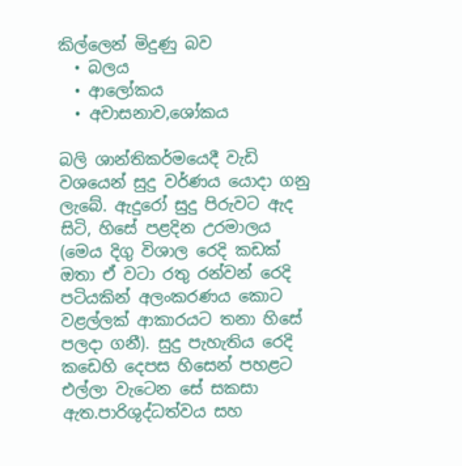කිල්ලෙන් මිදුණු බව
  • බලය
  • ආලෝකය
  • අවාසනාව,ශෝකය

බලි ශාන්තිකර්මයෙදී වැඩි වශයෙන් සුදු වර්ණය යොදා ගනු ලැබේ. ඇදුරෝ සුදු පිරුවට ඇද සිටි, හිසේ පළදින උරමාලය (මෙය දිගු විශාල රෙදි කඩක් ඔතා ඒ වටා රතු රන්වන් රෙදි පටියකින් අලංකරණය කොට වළල්ලක් ආකාරයට තනා හිසේ පලදා ගනී). සුදු පැහැතිය රෙදි කඩෙහි දෙපස හිසෙන් පහළට එල්ලා වැටෙන සේ සකසා ඇත.පාරිශුද්ධත්වය සහ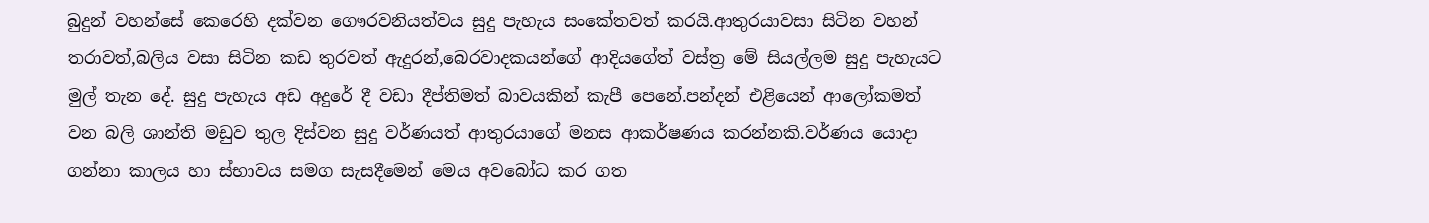බුදුන් වහන්සේ කෙරෙහි දක්වන ගෞරවනියත්වය සුදු පැහැය සංකේතවත් කරයි.ආතුරයාවසා සිටින වහන් තරාවත්,බලිය වසා සිටින කඩ තුරවත් ඇදුරන්,බෙරවාදකයන්ගේ ආදියගේත් වස්ත්‍ර මේ සියල්ලම සුදු පැහැයට මුල් තැන දේ. සුදු පැහැය අඩ අදුරේ දී වඩා දීප්තිමත් බාවයකින් කැපී පෙනේ.පන්දන් එළියෙන් ආලෝකමත් වන බලි ශාන්ති මඩුව තුල දිස්වන සුදු වර්ණයත් ආතුරයාගේ මනස ආකර්ෂණය කරන්නකි.වර්ණය යොදා ගන්නා කාලය හා ස්භාවය සමග සැසදීමෙන් මෙය අවබෝධ කර ගත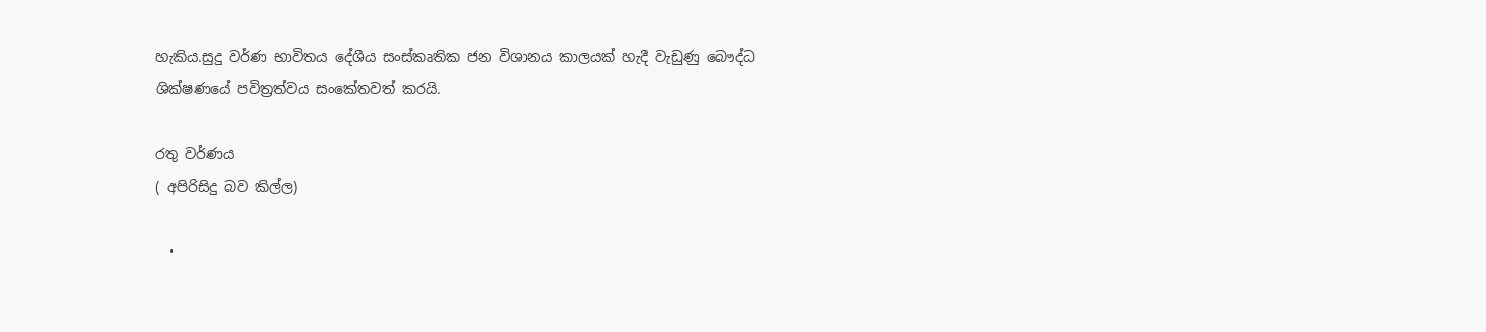හැකිය.සුදු වර්ණ භාවිතය දේශීය සංස්කෘතික ජන විශානය කාලයක් හැදී වැඩුණු බෞද්ධ ශික්ෂණයේ පවිත්‍රත්වය සංකේතවත් කරයි.

රතු වර්ණය
( අපිරිසිදු බව කිල්ල)

  •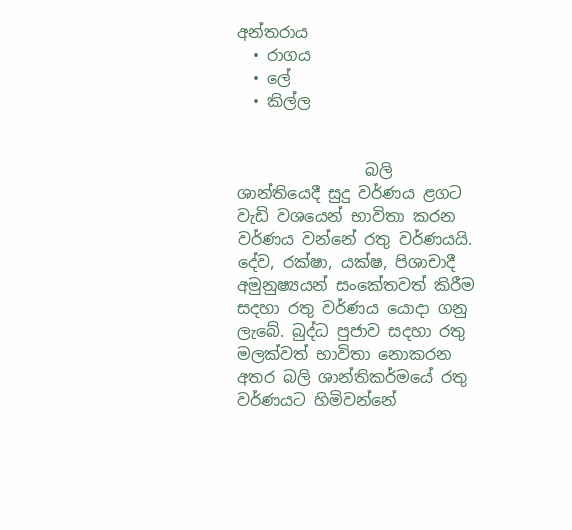අන්තරාය
  • රාගය
  • ලේ
  • කිල්ල


                බලි ශාන්තියෙදී සුදු වර්ණය ළගට වැඩි වශයෙන් භාවිතා කරන වර්ණය වන්නේ රතු වර්ණයයි. දේව, රක්ෂා, යක්ෂ, පිශාචාදී අමුනුෂ්‍යයන් සංකේතවත් කිරීම සදහා රතු වර්ණය යොදා ගනු ලැබේ. බුද්ධ පුජාව සදහා රතු මලක්වත් භාවිතා නොකරන අතර බලි ශාන්තිකර්මයේ රතු වර්ණයට හිමිවන්නේ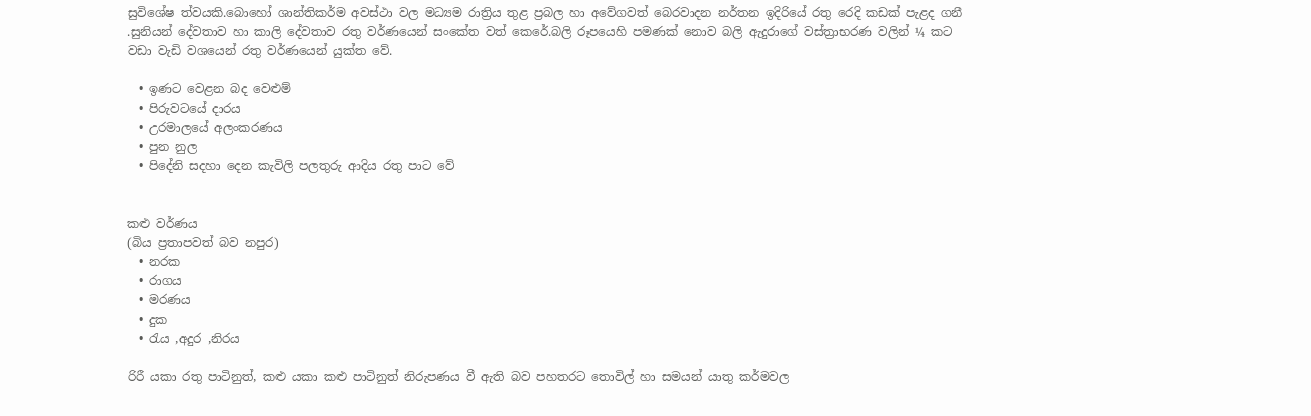සුවිශේෂ ත්වයකි.බොහෝ ශාන්තිකර්ම අවස්ථා වල මධ්‍යම රාත්‍රිය තුළ ප්‍රබල හා අවේගවත් බෙරවාදන නර්තන ඉදිරියේ රතු රෙදි කඩක් පැළද ගනී .සුනියන් දේවතාව හා කාලි දේවතාව රතු වර්ණයෙන් සංකේත වත් කෙරේ.බලි රූපයෙහි පමණක් නොව බලි ඇදුරාගේ වස්ත්‍රාභරණ වලින් ¼ කට වඩා වැඩි වශයෙන් රතු වර්ණයෙන් යුක්ත වේ.

  • ඉණට වෙළන බද වෙළුම්
  • පිරුවටයේ දාරය
  • උරමාලයේ අලංකරණය
  • පුන නුල
  • පිදේනි සදහා දෙන කැවිලි පලතුරු ආදිය රතු පාට වේ


කළු වර්ණය
(බිය ප්‍රතාපවත් බව නපුර)
  • නරක
  • රාගය
  • මරණය
  • දුක
  • රැය ,අදුර ,නිරය

රිරී යකා රතු පාටිනුත්, කළු යකා කළු පාටිනුත් නිරුපණය වී ඇති බව පහතරට තොවිල් හා සමයන් යාතු කර්මවල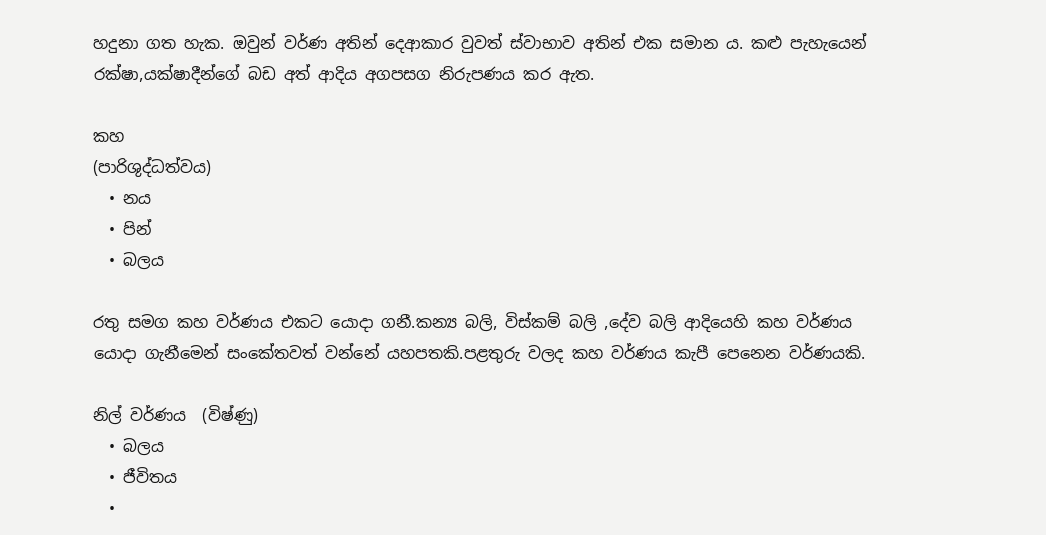හදුනා ගත හැක. ඔවුන් වර්ණ අතින් දෙආකාර වුවත් ස්වාභාව අතින් එක සමාන ය. කළු පැහැයෙන් රක්ෂා,යක්ෂාදීන්ගේ බඩ අත් ආදිය අගපසග නිරුපණය කර ඇත.

කහ
(පාරිශුද්ධත්වය)
  • නය
  • පින්
  • බලය

රතු සමග කහ වර්ණය එකට යොදා ගනී.කන්‍ය බලි, විස්කම් බලි ,දේව බලි ආදියෙහි කහ වර්ණය යොදා ගැනීමෙන් සංකේතවත් වන්නේ යහපතකි.පළතුරු වලද කහ වර්ණය කැපී පෙනෙන වර්ණයකි.

නිල් වර්ණය  (විෂ්ණු)
  • බලය
  • ජීවිතය
  •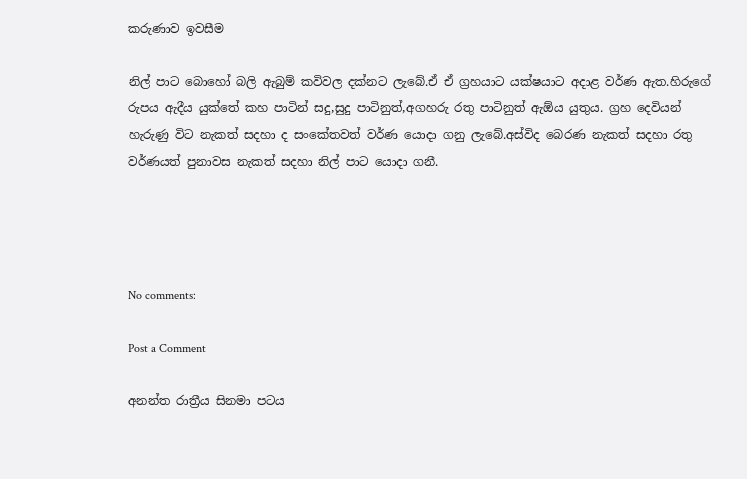කරුණාව ඉවසීම

නිල් පාට බොහෝ බලි ඇබුම් කවිවල දක්නට ලැබේ.ඒ ඒ ග්‍රහයාට යක්ෂයාට අදාළ වර්ණ ඇත.හිරුගේ රුපය ඇදීය යුක්තේ කහ පාටින් සදු,සුදු පාටිනුත්,අගහරු රතු පාටිනුත් ඇඕය යුතුය. ග්‍රහ දෙවියන් හැරුණු විට නැකත් සදහා ද සංකේතවත් වර්ණ යොදා ගනු ලැබේ.අස්විද බෙරණ නැකත් සදහා රතු වර්ණයත් පුනාවස නැකත් සදහා නිල් පාට යොදා ගනී.




No comments:

Post a Comment

අනන්ත රාත්‍රීය සිනමා පටය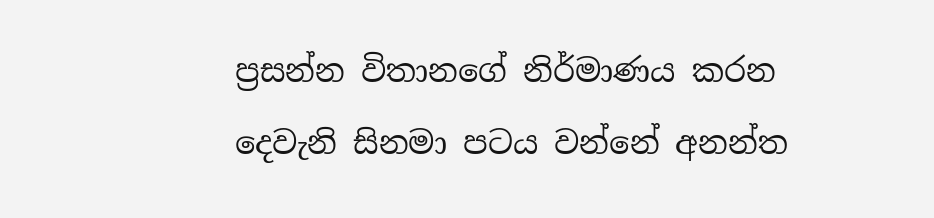ප්‍රසන්න විතානගේ නිර්මාණය කරන දෙවැනි සිනමා පටය වන්නේ අනන්ත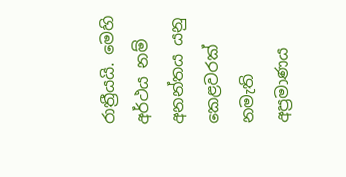රාත්‍රීයයි. මෙහි අර්ථය නම් අනන්තය යනු කෙළවරක් නමැති අප්‍රමාණය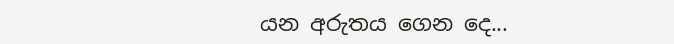යන අරුතය ගෙන දෙ...